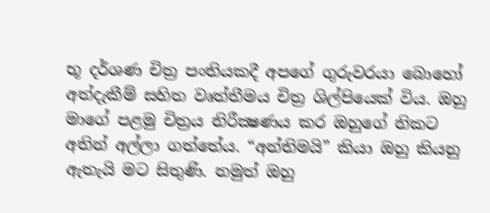භූ දර්ශණ චිත්‍ර පංතියකදී අපගේ ගුරුවරයා බොහෝ අත්දැකීම් සහිත වෘත්තීමය චිත්‍ර ශිල්පියෙක් විය. ඔහු මාගේ පළමු චිත්‍රය නිරීක්‍ෂණය කර ඔහුගේ නිකට අතින් අල්ලා ගත්තේය. “අන්තිමයි” කියා ඔහු කියනු ඇතැයි මට සිතුණි. නමුත් ඔහු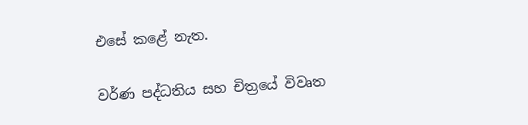එසේ කළේ නැත.

වර්ණ පද්ධතිය සහ චිත්‍රයේ විවෘත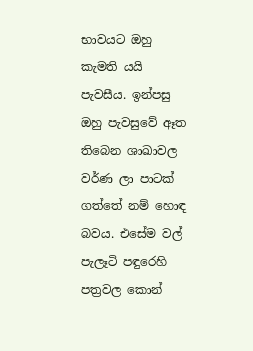භාවයට ඔහු කැමති යයි පැවසීය. ඉන්පසු ඔහු පැවසුවේ ඈත තිබෙන ශාඛාවල වර්ණ ලා පාටක් ගත්තේ නම් හොඳ බවය. එසේම වල් පැලෑටි පඳුරෙහි පත්‍රවල කොන්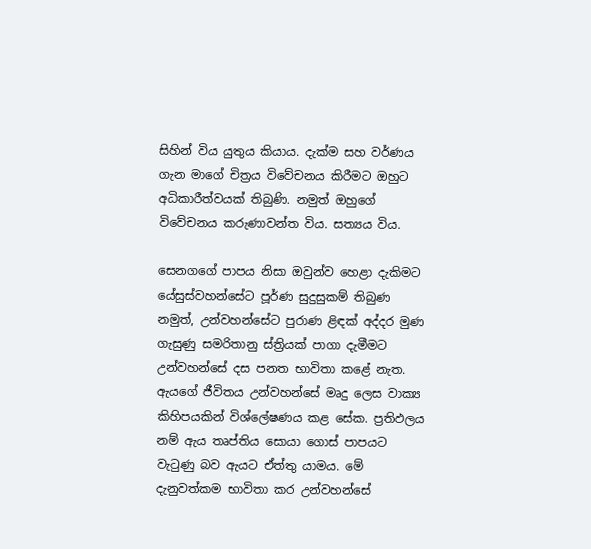සිහින් විය යුතුය කියාය. දැක්ම සහ වර්ණය ගැන මාගේ චිත්‍රය විවේචනය කිරීමට ඔහුට අධිකාරීත්වයක් තිබුණි. නමුත් ඔහුගේ විවේචනය කරුණාවන්ත විය. සත්‍යය විය.

සෙනගගේ පාපය නිසා ඔවුන්ව හෙළා දැකිමට යේසුස්වහන්සේට පූර්ණ සුදුසුකම් තිබුණ නමුත්, උන්වහන්සේට පුරාණ ළිඳක් අද්දර මුණ ගැසුණු සමරිතානු ස්ත්‍රියක් පාගා දැමීමට උන්වහන්සේ දස පනත භාවිතා කළේ නැත. ඇයගේ ජීවිතය උන්වහන්සේ මෘදු ලෙස වාක්‍ය කිහිපයකින් විශ්ලේෂණය කළ සේක. ප්‍රතිඵලය නම් ඇය තෘප්තිය සොයා ගොස් පාපයට වැටුණු බව ඇයට ඒත්තු යාමය. මේ දැනුවත්කම භාවිතා කර උන්වහන්සේ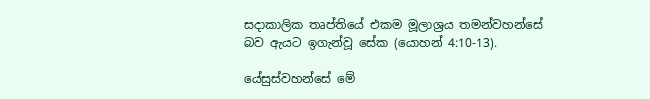සදාකාලික තෘප්තියේ එකම මූලාශ්‍රය තමන්වහන්සේ බව ඇයට ඉගැන්වූ සේක (යොහන් 4:10-13).

යේසුස්වහන්සේ මේ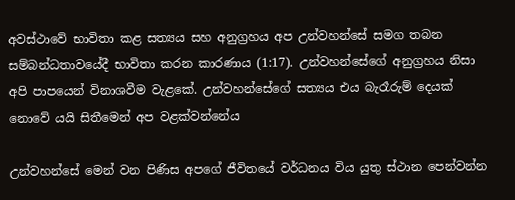අවස්ථාවේ භාවිතා කළ සත්‍යය සහ අනුග්‍රහය අප උන්වහන්සේ සමග තබන සම්බන්ධතාවයේදී භාවිතා කරන කාරණාය (1:17). උන්වහන්සේගේ අනුග්‍රහය නිසා අපි පාපයෙන් විනාශවීම වැළකේ. උන්වහන්සේගේ සත්‍යය එය බැරෑරුම් දෙයක් නොවේ යයි සිතීමෙන් අප වළක්වන්නේය

උන්වහන්සේ මෙන් වන පිණිස අපගේ ජීවිතයේ වර්ධනය විය යුතු ස්ථාන පෙන්වන්න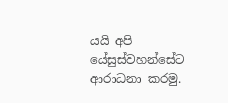යයි අපි යේසුස්වහන්සේට ආරාධනා කරමු.